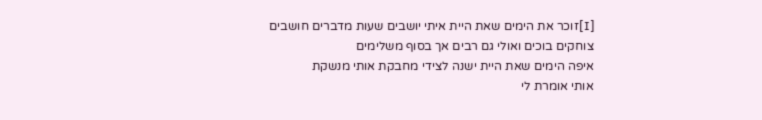[I]זוכר את הימים שאת היית איתי יושבים שעות מדברים חושבים
צוחקים בוכים ואולי גם רבים אך בסוף משלימים
איפה הימים שאת היית ישנה לצידי מחבקת אותי מנשקת
אותי אומרת לי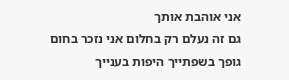אני אוהבת אותך
גם זה נעלם רק בחלום אני נזכר בחום גופך בשפתייך היפות בענייך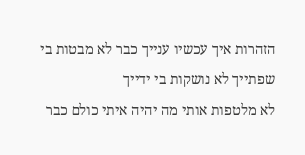הזהרות איך עכשיו ענייך כבר לא מבטות בי שפתייך לא נושקות בי ידייך
לא מלטפות אותי מה יהיה איתי כולם כבר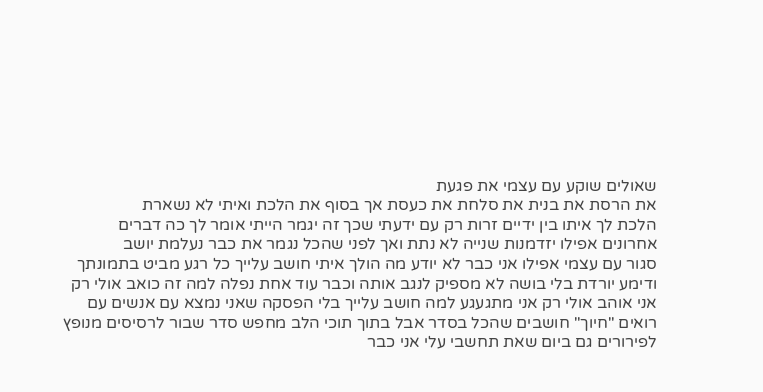שאולים שוקע עם עצמי את פגעת
את הרסת את בנית את סלחת את כעסת אך בסוף את הלכת ואיתי לא נשארת
הלכת לך איתו בין ידיים זרות רק עם ידעתי שכך זה יגמר הייתי אומר לך כה דברים
אחרונים אפילו יזדמנות שנייה לא נתת ואך לפני שהכל נגמר את כבר נעלמת יושב
סגור עם עצמי אפילו אני כבר לא יודע מה הולך איתי חושב עלייך כל רגע מביט בתמונתך
ודימע יורדת בלי בושה לא מספיק לנגב אותה וכבר עוד אחת נפלה למה זה כואב אולי רק
אני אוהב אולי רק אני מתגעגע למה חושב עלייך בלי הפסקה שאני נמצא עם אנשים עם
רואים "חיוך" חושבים שהכל בסדר אבל בתוך תוכי הלב מחפש סדר שבור לרסיסים מנופץ
לפירורים גם ביום שאת תחשבי עלי אני כבר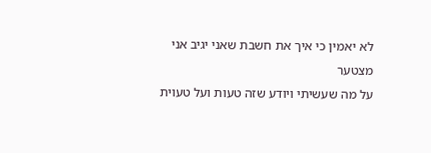לא יאמין כי איך את חשבת שאני יגיב אני מצטער
על מה שעשיתי ויודע שזה טעות ועל טעוית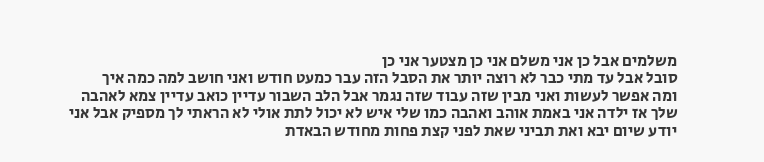משלמים אבל כן אני משלם אני כן מצטער אני כן
סובל אבל עד מתי כבר לא רוצה יותר את הסבל הזה עבר כמעט חודש ואני חושב למה כמה איך
ומה אפשר לעשות ואני מבין שזה עבוד שזה נגמר אבל הלב השבור עדיין כואב עדיין צמא לאהבה
שלך אז ילדה אני באמת אוהב ואהבה כמו שלי איש לא יכול לתת אולי לא הראתי לך מספיק אבל אני יודע שיום יבא ואת תביני שאת לפני קצת פחות מחודש הבאדת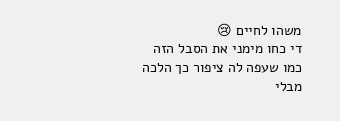משהו לחיים 😢
די כחו מימני את הסבל הזה
כמו שעפה לה ציפור כך הלכה מבלי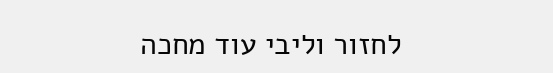לחזור וליבי עוד מחכה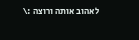לאהוב אותה ורוצה :\